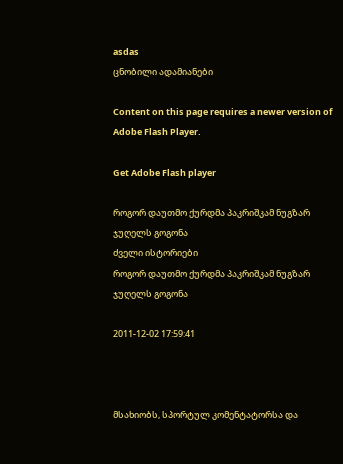asdas
ცნობილი ადამიანები

Content on this page requires a newer version of Adobe Flash Player.

Get Adobe Flash player

როგორ დაუთმო ქურდმა პაკრიშკამ ნუგზარ ჯუღელს გოგონა
ძველი ისტორიები
როგორ დაუთმო ქურდმა პაკრიშკამ ნუგზარ ჯუღელს გოგონა

2011-12-02 17:59:41



მსახიობს, სპორტულ კომენტატორსა და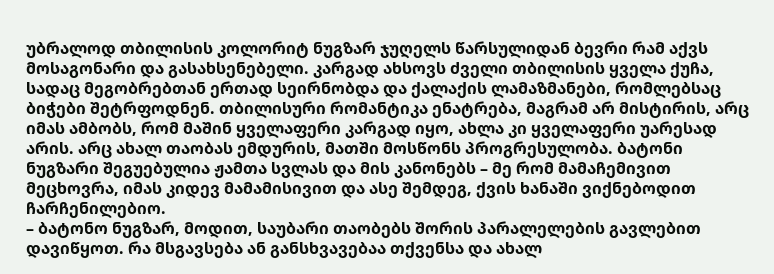უბრალოდ თბილისის კოლორიტ ნუგზარ ჯუღელს წარსულიდან ბევრი რამ აქვს მოსაგონარი და გასახსენებელი. კარგად ახსოვს ძველი თბილისის ყველა ქუჩა, სადაც მეგობრებთან ერთად სეირნობდა და ქალაქის ლამაზმანები, რომლებსაც ბიჭები შეტრფოდნენ. თბილისური რომანტიკა ენატრება, მაგრამ არ მისტირის, არც იმას ამბობს, რომ მაშინ ყველაფერი კარგად იყო, ახლა კი ყველაფერი უარესად არის. არც ახალ თაობას ემდურის, მათში მოსწონს პროგრესულობა. ბატონი ნუგზარი შეგუებულია ჟამთა სვლას და მის კანონებს – მე რომ მამაჩემივით მეცხოვრა, იმას კიდევ მამამისივით და ასე შემდეგ, ქვის ხანაში ვიქნებოდით ჩარჩენილებიო.
– ბატონო ნუგზარ, მოდით, საუბარი თაობებს შორის პარალელების გავლებით დავიწყოთ. რა მსგავსება ან განსხვავებაა თქვენსა და ახალ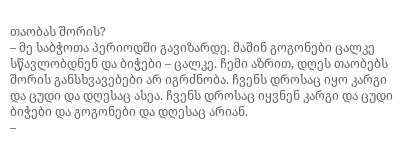თაობას შორის?
– მე საბჭოთა პერიოდში გავიზარდე. მაშინ გოგონები ცალკე სწავლობდნენ და ბიჭები – ცალკე. ჩემი აზრით, დღეს თაობებს შორის განსხვავებები არ იგრძნობა. ჩვენს დროსაც იყო კარგი და ცუდი და დღესაც ასეა. ჩვენს დროსაც იყვნენ კარგი და ცუდი ბიჭები და გოგონები და დღესაც არიან.
–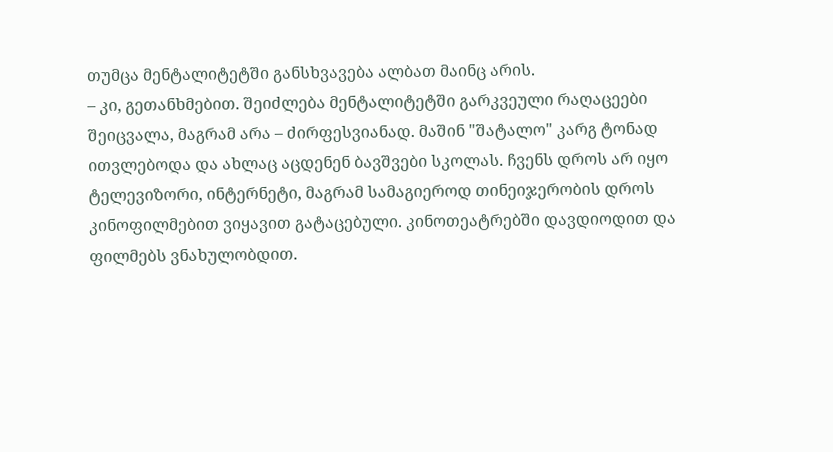თუმცა მენტალიტეტში განსხვავება ალბათ მაინც არის.
– კი, გეთანხმებით. შეიძლება მენტალიტეტში გარკვეული რაღაცეები შეიცვალა, მაგრამ არა – ძირფესვიანად. მაშინ "შატალო" კარგ ტონად ითვლებოდა და ახლაც აცდენენ ბავშვები სკოლას. ჩვენს დროს არ იყო ტელევიზორი, ინტერნეტი, მაგრამ სამაგიეროდ თინეიჯერობის დროს კინოფილმებით ვიყავით გატაცებული. კინოთეატრებში დავდიოდით და ფილმებს ვნახულობდით.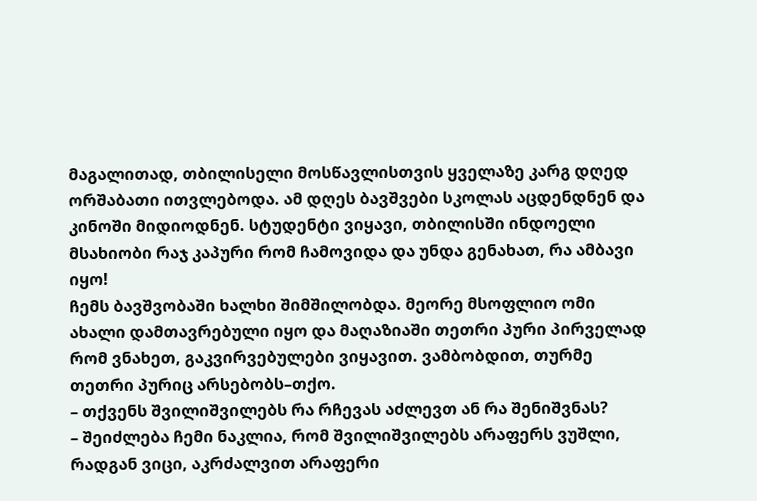მაგალითად, თბილისელი მოსწავლისთვის ყველაზე კარგ დღედ ორშაბათი ითვლებოდა. ამ დღეს ბავშვები სკოლას აცდენდნენ და კინოში მიდიოდნენ. სტუდენტი ვიყავი, თბილისში ინდოელი მსახიობი რაჯ კაპური რომ ჩამოვიდა და უნდა გენახათ, რა ამბავი იყო!
ჩემს ბავშვობაში ხალხი შიმშილობდა. მეორე მსოფლიო ომი ახალი დამთავრებული იყო და მაღაზიაში თეთრი პური პირველად რომ ვნახეთ, გაკვირვებულები ვიყავით. ვამბობდით, თურმე თეთრი პურიც არსებობს–თქო.
– თქვენს შვილიშვილებს რა რჩევას აძლევთ ან რა შენიშვნას?
– შეიძლება ჩემი ნაკლია, რომ შვილიშვილებს არაფერს ვუშლი, რადგან ვიცი, აკრძალვით არაფერი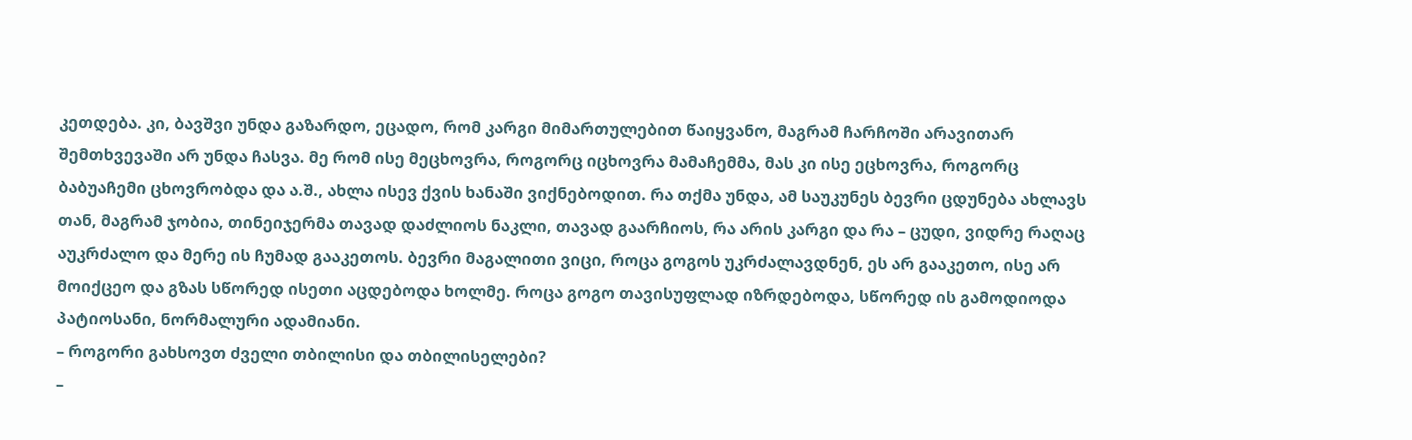კეთდება. კი, ბავშვი უნდა გაზარდო, ეცადო, რომ კარგი მიმართულებით წაიყვანო, მაგრამ ჩარჩოში არავითარ შემთხვევაში არ უნდა ჩასვა. მე რომ ისე მეცხოვრა, როგორც იცხოვრა მამაჩემმა, მას კი ისე ეცხოვრა, როგორც ბაბუაჩემი ცხოვრობდა და ა.შ., ახლა ისევ ქვის ხანაში ვიქნებოდით. რა თქმა უნდა, ამ საუკუნეს ბევრი ცდუნება ახლავს თან, მაგრამ ჯობია, თინეიჯერმა თავად დაძლიოს ნაკლი, თავად გაარჩიოს, რა არის კარგი და რა – ცუდი, ვიდრე რაღაც აუკრძალო და მერე ის ჩუმად გააკეთოს. ბევრი მაგალითი ვიცი, როცა გოგოს უკრძალავდნენ, ეს არ გააკეთო, ისე არ მოიქცეო და გზას სწორედ ისეთი აცდებოდა ხოლმე. როცა გოგო თავისუფლად იზრდებოდა, სწორედ ის გამოდიოდა პატიოსანი, ნორმალური ადამიანი.
– როგორი გახსოვთ ძველი თბილისი და თბილისელები?
–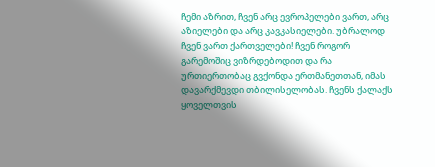ჩემი აზრით, ჩვენ არც ევროპელები ვართ, არც აზიელები და არც კავკასიელები. უბრალოდ ჩვენ ვართ ქართველები! ჩვენ როგორ გარემოშიც ვიზრდებოდით და რა ურთიერთობაც გვქონდა ერთმანეთთან, იმას დავარქმევდი თბილისელობას. ჩვენს ქალაქს ყოველთვის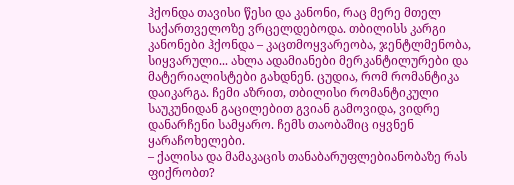ჰქონდა თავისი წესი და კანონი, რაც მერე მთელ საქართველოზე ვრცელდებოდა. თბილისს კარგი კანონები ჰქონდა – კაცთმოყვარეობა, ჯენტლმენობა, სიყვარული... ახლა ადამიანები მერკანტილურები და მატერიალისტები გახდნენ. ცუდია, რომ რომანტიკა დაიკარგა. ჩემი აზრით, თბილისი რომანტიკული საუკუნიდან გაცილებით გვიან გამოვიდა, ვიდრე დანარჩენი სამყარო. ჩემს თაობაშიც იყვნენ ყარაჩოხელები.
– ქალისა და მამაკაცის თანაბარუფლებიანობაზე რას ფიქრობთ?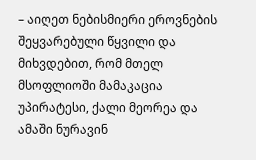– აიღეთ ნებისმიერი ეროვნების შეყვარებული წყვილი და მიხვდებით, რომ მთელ მსოფლიოში მამაკაცია უპირატესი, ქალი მეორეა და ამაში ნურავინ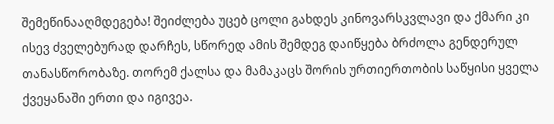შემეწინააღმდეგება! შეიძლება უცებ ცოლი გახდეს კინოვარსკვლავი და ქმარი კი ისევ ძველებურად დარჩეს, სწორედ ამის შემდეგ დაიწყება ბრძოლა გენდერულ თანასწორობაზე. თორემ ქალსა და მამაკაცს შორის ურთიერთობის საწყისი ყველა ქვეყანაში ერთი და იგივეა.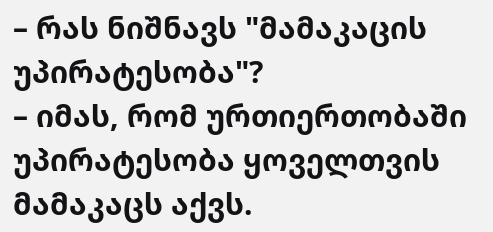– რას ნიშნავს "მამაკაცის უპირატესობა"?
– იმას, რომ ურთიერთობაში უპირატესობა ყოველთვის მამაკაცს აქვს.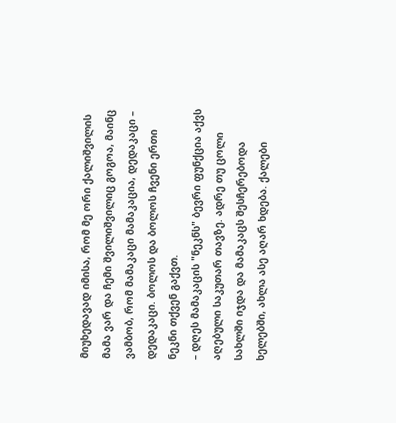მიუხედავად იმისა, რომ მე ორი ქალიშვილის მამა ვარ და ჩემი შვილიშვილიც გოგოა, მაინც ვამბობ, რომ მამაკაცი მამაკაცია, დედაკაცი – დედაკაცი. ბოლოს და ბოლოს ჩვენი ერთი ნეკნი თქვენ გაქვთ.
– დღეს მამაკაცის "ნეკნს" ბევრი ფუნქცია აქვს აღებული საკუთარ თავზე. ადრე თუ ცოლი სახლში იჯდა და მამაკაცს შესჩერებოდა ხელებში, ახლა ასე აღარ ხდება. ქალები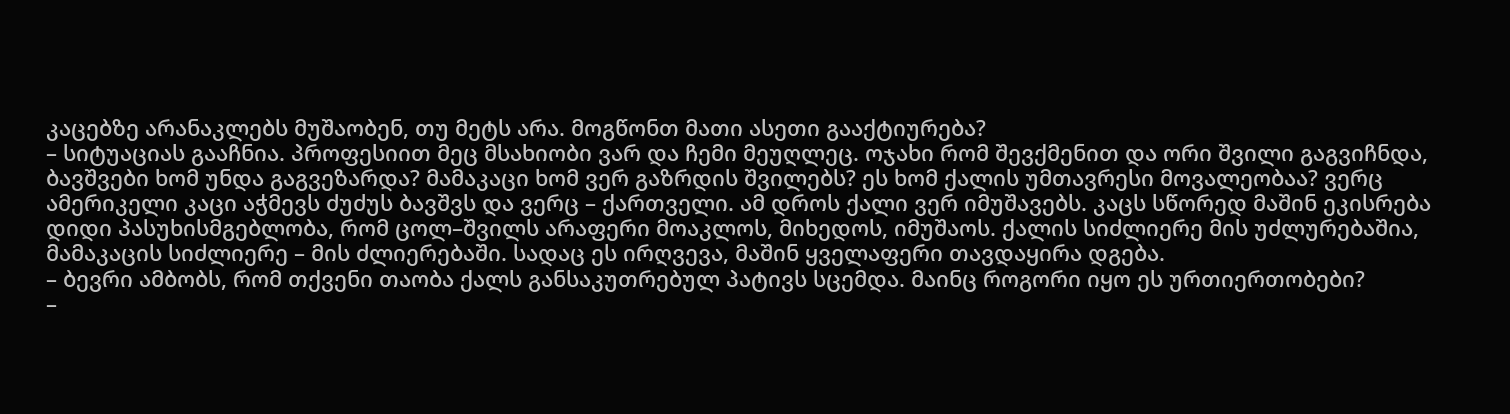კაცებზე არანაკლებს მუშაობენ, თუ მეტს არა. მოგწონთ მათი ასეთი გააქტიურება?
– სიტუაციას გააჩნია. პროფესიით მეც მსახიობი ვარ და ჩემი მეუღლეც. ოჯახი რომ შევქმენით და ორი შვილი გაგვიჩნდა, ბავშვები ხომ უნდა გაგვეზარდა? მამაკაცი ხომ ვერ გაზრდის შვილებს? ეს ხომ ქალის უმთავრესი მოვალეობაა? ვერც ამერიკელი კაცი აჭმევს ძუძუს ბავშვს და ვერც – ქართველი. ამ დროს ქალი ვერ იმუშავებს. კაცს სწორედ მაშინ ეკისრება დიდი პასუხისმგებლობა, რომ ცოლ–შვილს არაფერი მოაკლოს, მიხედოს, იმუშაოს. ქალის სიძლიერე მის უძლურებაშია, მამაკაცის სიძლიერე – მის ძლიერებაში. სადაც ეს ირღვევა, მაშინ ყველაფერი თავდაყირა დგება.
– ბევრი ამბობს, რომ თქვენი თაობა ქალს განსაკუთრებულ პატივს სცემდა. მაინც როგორი იყო ეს ურთიერთობები?
–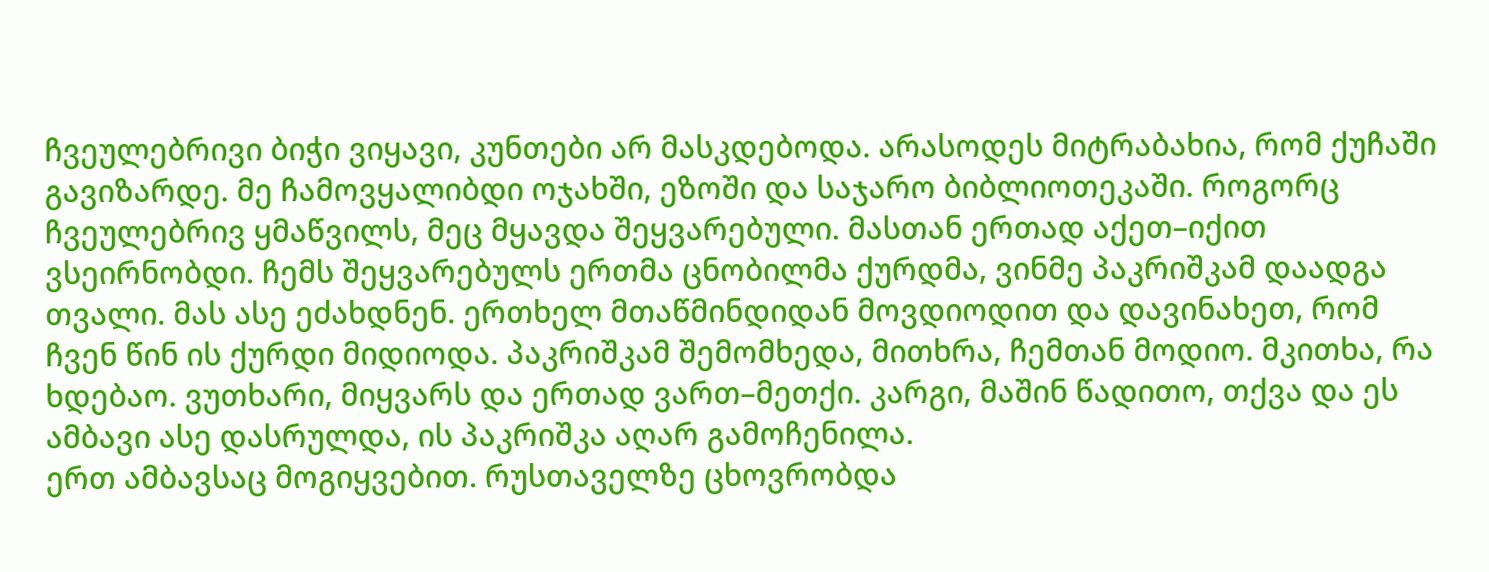ჩვეულებრივი ბიჭი ვიყავი, კუნთები არ მასკდებოდა. არასოდეს მიტრაბახია, რომ ქუჩაში გავიზარდე. მე ჩამოვყალიბდი ოჯახში, ეზოში და საჯარო ბიბლიოთეკაში. როგორც ჩვეულებრივ ყმაწვილს, მეც მყავდა შეყვარებული. მასთან ერთად აქეთ–იქით ვსეირნობდი. ჩემს შეყვარებულს ერთმა ცნობილმა ქურდმა, ვინმე პაკრიშკამ დაადგა თვალი. მას ასე ეძახდნენ. ერთხელ მთაწმინდიდან მოვდიოდით და დავინახეთ, რომ ჩვენ წინ ის ქურდი მიდიოდა. პაკრიშკამ შემომხედა, მითხრა, ჩემთან მოდიო. მკითხა, რა ხდებაო. ვუთხარი, მიყვარს და ერთად ვართ–მეთქი. კარგი, მაშინ წადითო, თქვა და ეს ამბავი ასე დასრულდა, ის პაკრიშკა აღარ გამოჩენილა.
ერთ ამბავსაც მოგიყვებით. რუსთაველზე ცხოვრობდა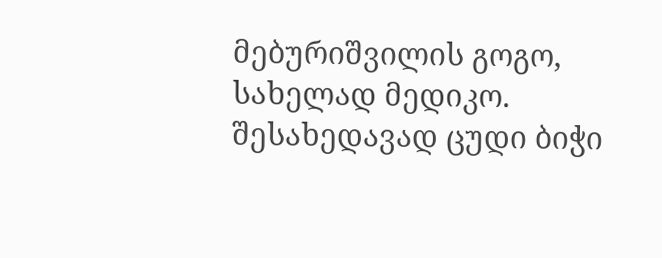მებურიშვილის გოგო, სახელად მედიკო. შესახედავად ცუდი ბიჭი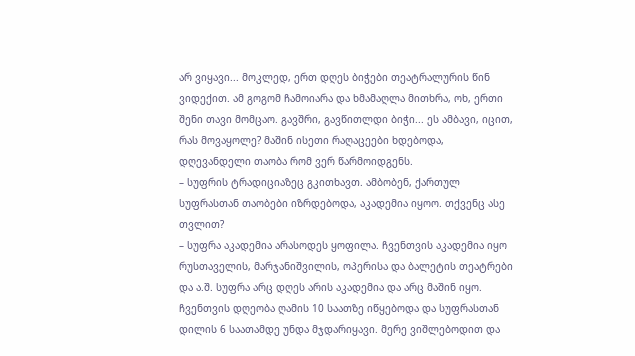არ ვიყავი... მოკლედ, ერთ დღეს ბიჭები თეატრალურის წინ ვიდექით. ამ გოგომ ჩამოიარა და ხმამაღლა მითხრა, ოხ, ერთი შენი თავი მომცაო. გავშრი, გავწითლდი ბიჭი... ეს ამბავი, იცით, რას მოვაყოლე? მაშინ ისეთი რაღაცეები ხდებოდა, დღევანდელი თაობა რომ ვერ წარმოიდგენს.
– სუფრის ტრადიციაზეც გკითხავთ. ამბობენ, ქართულ სუფრასთან თაობები იზრდებოდა, აკადემია იყოო. თქვენც ასე თვლით?
– სუფრა აკადემია არასოდეს ყოფილა. ჩვენთვის აკადემია იყო რუსთაველის, მარჯანიშვილის, ოპერისა და ბალეტის თეატრები და ა.შ. სუფრა არც დღეს არის აკადემია და არც მაშინ იყო. ჩვენთვის დღეობა ღამის 10 საათზე იწყებოდა და სუფრასთან დილის 6 საათამდე უნდა მჯდარიყავი. მერე ვიშლებოდით და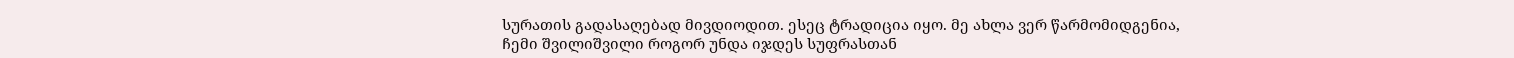სურათის გადასაღებად მივდიოდით. ესეც ტრადიცია იყო. მე ახლა ვერ წარმომიდგენია, ჩემი შვილიშვილი როგორ უნდა იჯდეს სუფრასთან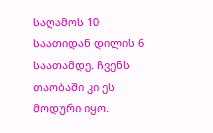საღამოს 10 საათიდან დილის 6 საათამდე. ჩვენს თაობაში კი ეს მოდური იყო.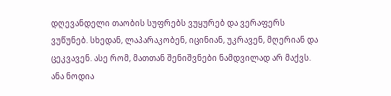დღევანდელი თაობის სუფრებს ვუყურებ და ვერაფერს ვუწუნებ. სხედან, ლაპარაკობენ, იცინიან, უკრავენ, მღერიან და ცეკვავენ. ასე რომ, მათთან შენიშვნები ნამდვილად არ მაქვს.
ანა ნოდია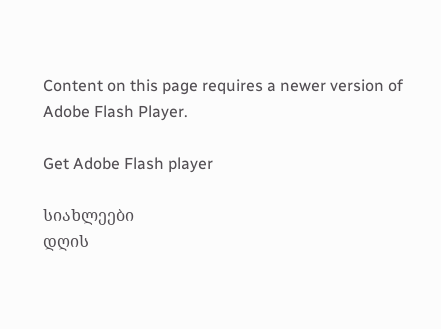Content on this page requires a newer version of Adobe Flash Player.

Get Adobe Flash player

სიახლეები
დღის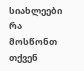სიახლეები
რა მოსწონთ თქვენ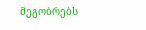მეგობრებს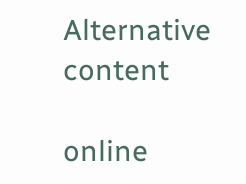Alternative content

online